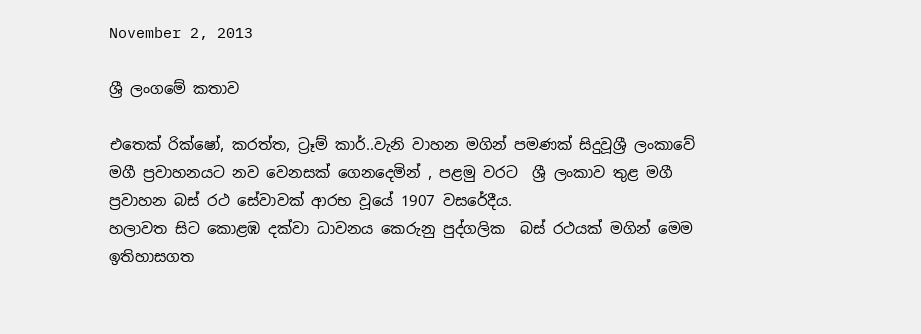November 2, 2013

ශ්‍රී ලංගමේ කතාව

එතෙක් රික්ෂෝ, කරත්ත, ට්‍රෑම් කාර්..වැනි වාහන මගින් පමණක් සිදුවූශ්‍රී ලංකාවේ මගී ප්‍රවාහනයට නව වෙනසක් ගෙනදෙමින් , පළමු වරට  ශ්‍රී ලංකාව තුළ මගී ප්‍රවාහන බස් රථ සේවාවක් ආරභ වූයේ 1907 වසරේදීය.
හලාවත සිට කොළඹ දක්වා ධාවනය කෙරුනු පුද්ගලික  බස් රථයක් මගින් මෙම ඉතිහාසගත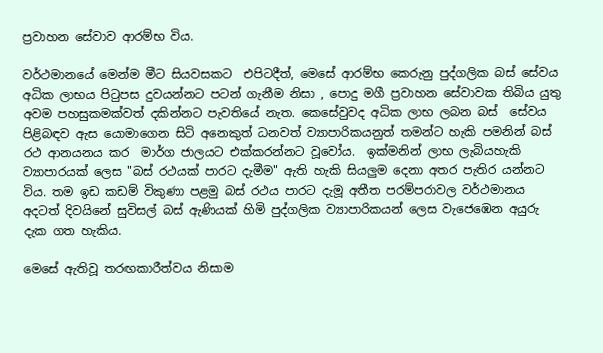ප්‍රවාහන සේවාව ආරම්භ විය.

වර්ථමානයේ මෙන්ම මීට සියවසකට  එපිටදීත්, මෙසේ ආරම්භ කෙරුනු පුද්ගලික බස් සේවය අධික ලාභය පි‍ටුපස දුවයන්නට පටන් ගැනීම නිසා , පොදු මගී ප්‍රවාහන සේවාවක තිබිය යුතු අවම පහසුකමක්වත් දකින්නට පැවතියේ නැත. කෙසේවුවද අධික ලාභ ලබන බස්  සේවය පිළිබඳව ඇස යොමාගෙන සිටි අනෙකුත් ධනවත් ව්‍යාපාරිකයනුත් තමන්ට හැකි පමනින් බස් රථ ආනයනය කර  මාර්ග ජාලයට එක්කරන්නට වූවෝය.  ඉක්මනින් ලාභ ලැබියහැකි ව්‍යාපාරයක් ලෙස "බස් රථයක් පාරට දැමීම" ඇති හැකි සියලුම දෙනා අතර පැතිර යන්නට විය. තම ඉඩ කඩම් විකුණා පළමු බස් රථය පාරට දැමූ අතීත පරම්පරාවල වර්ථමානය අදටත් දිවයිනේ සුවිසල් බස් ඇණියක් හිමි පුද්ගලික ව්‍යාපාරිකයන් ලෙස වැජෙඹෙන අයුරු දැක ගත හැකිය.

මෙසේ ඇතිවූ තරඟකාරීත්වය නිසාම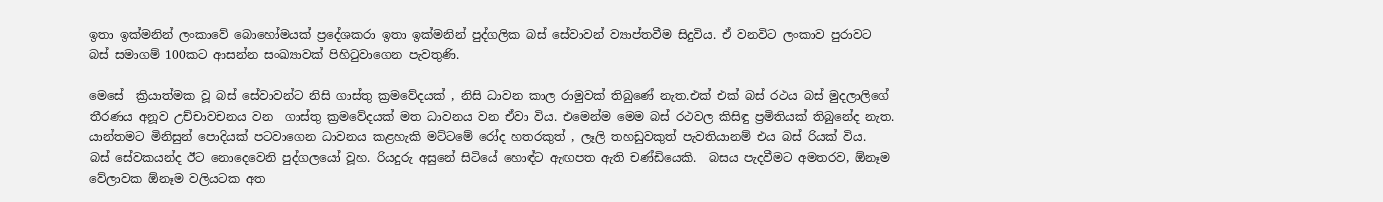ඉතා ඉක්මනින් ලංකාවේ බොහෝමයක් ප්‍රදේශකරා ඉතා ඉක්මනින් පුද්ගලික බස් සේවාවන් ව්‍යාප්තවීම සිදුවිය. ඒ වනවිට ලංකාව පුරාවට බස් සමාගම් 100කට ආසන්න සංඛ්‍යාවක් පිහි‍ටුවාගෙන පැවතුණි.

මෙසේ  ක්‍රියාත්මක වූ බස් සේවාවන්ට නිසි ගාස්තු ක්‍රමවේදයක් , නිසි ධාවන කාල රාමුවක් තිබුණේ නැත.එක් එක් බස් රථය බස් මුදලාලිගේ තීරණය අනූව උච්චාවචනය වන  ගාස්තු ක්‍රමවේදයක් මත ධාවනය වන ඒවා විය. එමෙන්ම මෙම බස් රථවල කිසිඳු ප්‍රමිතියක් තිබුනේද නැත. යාන්තමට මිනිසුන් පොදියක් පටවාගෙන ධාවනය කළහැකි මට්ටමේ රෝද හතරකුත් , ලෑලි තහඩුවකුත් පැවතියානම් එය බස් රියක් විය.  බස් සේවකයන්ද ඊට නොදෙවෙනි පුද්ගලයෝ වූහ. රියදුරු අසුනේ සිටියේ හොඳ්ට ඇඟපත ඇති චණ්ඩියෙකි.  බසය පැදවීමට අමතරව, ඕනෑම වේලාවක ඕනෑම වලියටක අත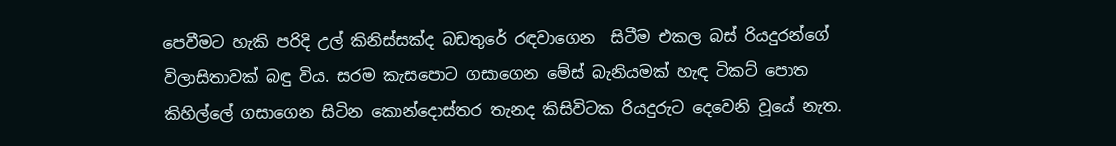පෙවීමට හැකි පරිදි උල් කිනිස්සක්ද බඩතුරේ රඳවාගෙන  සිටීම එකල බස් රියදුරන්ගේ විලාසිතාවක් බඳු විය. සරම කැසපොට ගසාගෙන මේස් බැනියමක් හැඳ ටිකට් පොත කිහිල්ලේ ගසාගෙන සිටින කොන්දොස්තර තැනද කිසිවිටක රියදුරුට දෙවෙනි වූයේ නැත.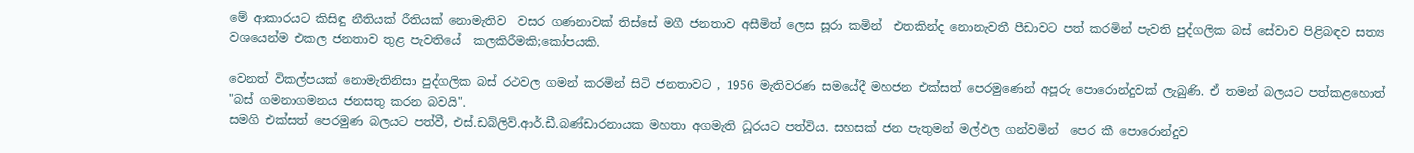මේ ආකාරයට කිසිඳු නීතියක් රීතියක් නොමැතිව  වසර ගණනාවක් තිස්සේ මගී ජනතාව අසීමිත් ලෙස සූරා කමින්  එතකින්ද නොනැවතී පීඩාවට පත් කරමින් පැවති පුද්ගලික බස් සේවාව පිළිබඳව සත්‍ය වශයෙන්ම එකල ජනතාව තුළ පැවතියේ  කලකිරීමකි;කෝපයකි.

වෙනත් විකල්පයක් නොමැතිනිසා පුද්ගලික බස් රථවල ගමන් කරමින් සිටි ජනතාවට , 1956 මැතිවරණ සමයේදී මහජන එක්සත් පෙරමුණෙන් අපූරු පොරොන්දුවක් ලැබුණි. ඒ තමන් බලයට පත්කළහොත් "බස් ගමනාගමනය ජනසතු කරන බවයි".
සමගි එක්සත් පෙරමුණ බලයට පත්වී, එස්.ඩබ්ලිව්.ආර්.ඩී.බණ්ඩාරනායක මහතා අගමැති ධූරයට පත්විය. සහසක් ජන පැතුමන් මල්ඵල ගන්වමින්  පෙර කී පොරොන්දුව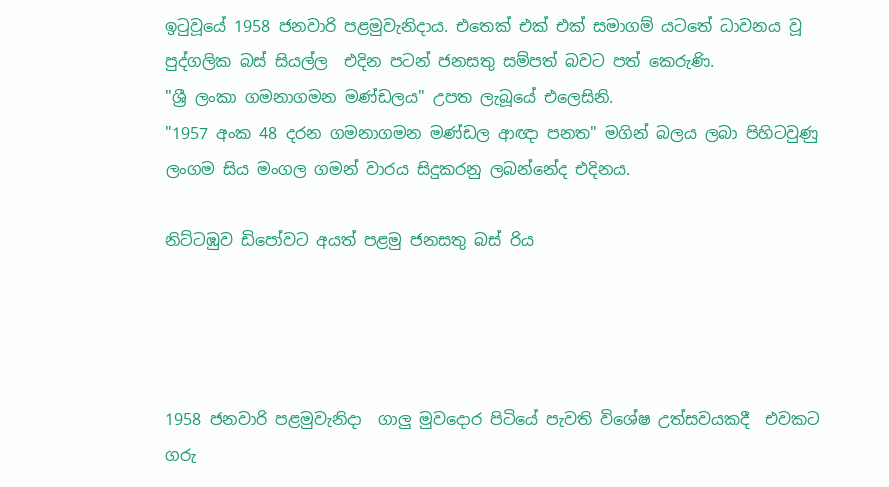ඉ‍ටුවූයේ 1958 ජනවාරි පළමුවැනිදාය. එතෙක් එක් එක් සමාගම් යටතේ ධාවනය වූ පුද්ගලික බස් සියල්ල  එදින පටන් ජනසතු සම්පත් බවට පත් කෙරුණි.
"ශ්‍රී ලංකා ගමනාගමන මණ්ඩලය" උපත ලැබූයේ එලෙසිනි.
"1957 අංක 48 දරන ගමනාගමන මණ්ඩල ආඥා පනත" මගින් බලය ලබා පිහිටවුණු ලංගම සිය මංගල ගමන් වාරය සිදුකරනු ලබන්නේද එදිනය.

නිට්ටඹුව ඩිපෝවට අයත් පළමු ජනසතු බස් රිය




1958 ජනවාරි පළමුවැනිදා  ගාලු මුවදොර පිටියේ පැවති විශේෂ උත්සවයකදී  එවකට ගරු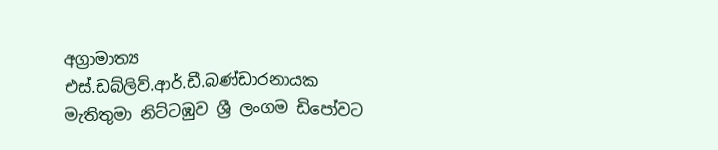අග්‍රාමාත්‍ය එස්.ඩබ්ලිව්.ආර්.ඩී.බණ්ඩාරනායක මැතිතුමා නිට්ටඹුව ශ්‍රී ලංගම ඩිපෝවට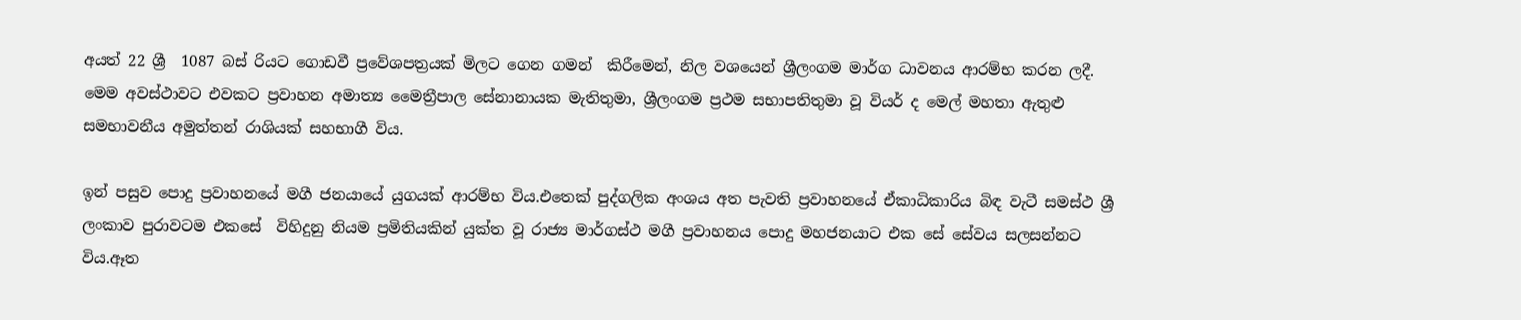අයත් 22 ශ්‍රී  1087 බස් රියට ගොඩවී ප්‍රවේශපත්‍රයක් මිලට ගෙන ගමන්  කිරීමෙන්, නිල වශයෙන් ශ්‍රීලංගම මාර්ග ධාවනය ආරම්භ කරන ලදී.
මෙම අවස්ථාවට එවකට ප්‍රවාහන අමාත්‍ය මෛත්‍රීපාල සේනානායක මැතිතුමා, ශ්‍රීලංගම ප්‍රථම සභාපතිතුමා වූ වියර් ද මෙල් මහතා ඇතුළු සමභාවනීය අමුත්තන් රාශියක් සහභාගී විය.

ඉන් පසුව පොදු ප්‍රවාහනයේ මගී ජනයායේ යුගයක් ආරම්භ විය.එතෙක් පුද්ගලික අංශය අත පැවති ප්‍රවාහනයේ ඒකාධිකාරිය බිඳ වැටී සමස්ථ ශ්‍රී ලංකාව පුරාවටම එකසේ  විහිදුනු නියම ප්‍රමිතියකින් යුක්ත වූ රාජ්‍ය මාර්ගස්ථ මගී ප්‍රවාහනය පොදු මහජනයාට එක සේ සේවය සලසන්නට විය.ඈත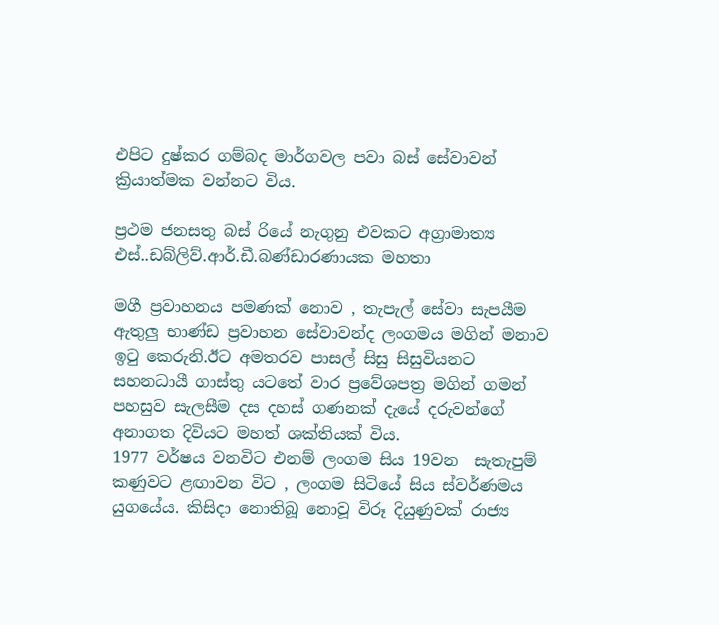එපිට දුෂ්කර ගම්බද මාර්ගවල පවා බස් සේවාවන් ක්‍රියාත්මක වන්නට විය.

ප්‍රථම ජනසතු බස් රියේ නැගුනු එවකට අග්‍රාමාත්‍ය එස්..ඩබ්ලිව්.ආර්.ඩී.බණ්ඩාරණායක මහතා

මගී ප්‍රවාහනය පමණක් නොව , තැපැල් සේවා සැපයීම ඇතුලු භාණ්ඩ ප්‍රවාහන සේවාවන්ද ලංගමය මගින් මනාව ඉ‍ටු කෙරුනි.ඊට අමතරව පාසල් සිසු සිසුවියනට සහනධායී ගාස්තු යටතේ වාර ප්‍රවේශපත්‍ර මගින් ගමන් පහසුව සැලසීම දස දහස් ගණනක් දැයේ දරුවන්ගේ අනාගත දිවියට මහත් ශක්තියක් විය.
1977 වර්ෂය වනවිට එනම් ලංගම සිය 19වන  සැතැපුම් කණුවට ළඟාවන විට , ලංගම සිටියේ සිය ස්වර්ණමය යුගයේය. කිසිදා නොතිබූ නොවූ විරූ දියුණුවක් රාජ්‍ය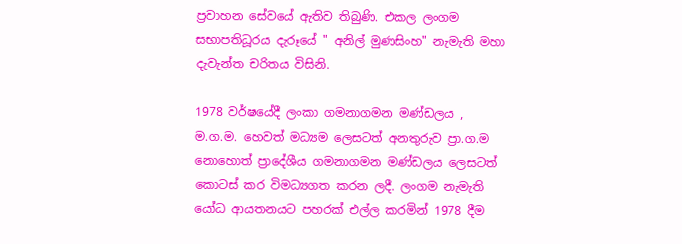ප්‍රවාහන සේවයේ ඇතිව තිබුණි. එකල ලංගම සභාපතිධූරය දැරූයේ " අනිල් මුණසිංහ" නැමැති මහා දැවැන්ත චරිතය විසිනි.

1978 වර්ෂයේදී ලංකා ගමනාගමන මණ්ඩලය , ම.ග.ම. හෙවත් මධ්‍යම ලෙසටත් අනතුරුව ප්‍රා.ග.ම නොහොත් ප්‍රාදේශීය ගමනාගමන මණ්ඩලය ලෙසටත් කොටස් කර විමධ්‍යගත කරන ලදී. ලංගම නැමැති යෝධ ආයතනයට පහරක් එල්ල කරමින් 1978 දීම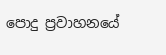පොදු ප්‍රවාහනයේ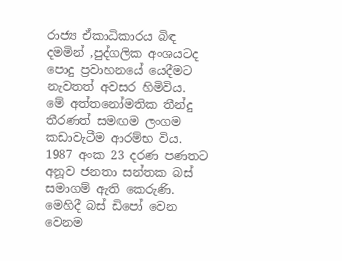රාජ්‍ය ඒකාධිකාරය බිඳ දමමින් ,පුද්ගලික අංශයටද පොදු ප්‍රවාහනයේ යෙදීමට නැවතත් අවසර හිමිවිය.
මේ අත්තනෝමතික තීන්දු තීරණත් සමඟම ලංගම කඩාවැටීම ආරම්භ විය. 1987 අංක 23 දරණ පණතට අනූව ජනතා සන්තක බස් සමාගම් ඇති කෙරුණි. මෙහිදී බස් ඩිපෝ වෙන වෙනම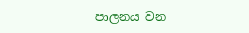පාලනය වන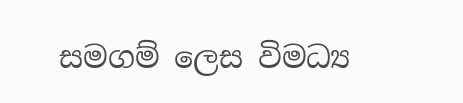සමගම් ලෙස විමධ්‍ය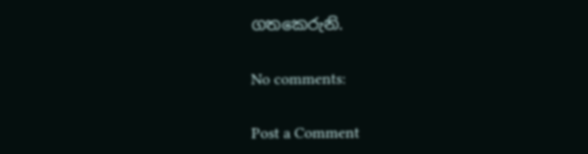ගතකෙරුනි.

No comments:

Post a Comment